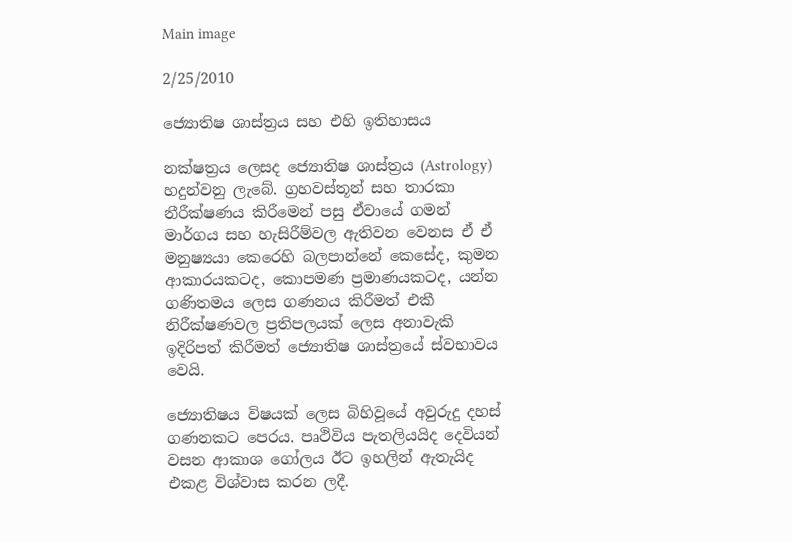Main image

2/25/2010

ජ්‍යොතිෂ ශාස්ත්‍රය සහ එහි ඉතිහාසය

නක්ෂත්‍රය ලෙසද ජ්‍යොතිෂ ශාස්ත්‍රය (Astrology) හදුන්වනු ලැබේ. ග්‍රහවස්තූන් සහ තාරකා නීරීක්ෂණය කිරීමෙන් පසු ඒවායේ ගමන් මාර්ගය සහ හැසිරීම්වල ඇතිවන වෙනස ඒ ඒ මනුෂ්‍යයා කෙරෙහි බලපාන්නේ කෙසේද, කුමන ආකාරයකටද, කොපමණ ප්‍රමාණයකටද, යන්න ගණිතමය ලෙස ගණනය කිරීමත් එකී නිරීක්ෂණවල ප්‍රතිපලයක් ලෙස අනාවැකි ඉදිරිපත් කිරීමත් ජ්‍යොතිෂ ශාස්ත්‍රයේ ස්වභාවය වෙයි.

ජ්‍යොතිෂය විෂයක් ලෙස බිහිවූයේ අවුරුදු දහස් ගණනකට පෙරය. පෘථිවිය පැතලියයිද දෙවියන් වසන ආකාශ ගෝලය ඊට ඉහලින් ඇතැයිද එකළ විශ්වාස කරන ලදී.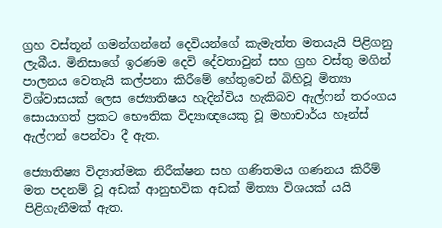ග්‍රහ වස්තූන් ගමන්ගන්නේ දෙවියන්ගේ කැමැත්ත මතයැයි පිළිගනු ලැබීය. මිනිසාගේ ඉරණම දෙවි දේවතාවුන් සහ ග්‍රහ වස්තු මගින් පාලනය වෙතැයි කල්පනා කිරීමේ හේතුවෙන් බිහිවූ මිත්‍යා විශ්වාසයක් ලෙස ජ්‍යොතිෂය හැදින්විය හැකිබව ඇල්ෆන් තරංගය සොයාගත් ප්‍රකට භෞතික විද්‍යාඥයෙකු වූ මහාචාර්ය හෑන්ස් ඇල්ෆන් පෙන්වා දී ඇත.

ජ්‍යොතිෂ්‍ය විද්‍යාත්මක නිරීක්ෂන සහ ගණිතමය ගණනය කිරීම් මත පදනම් වූ අඩක් ආනුභවික අඩක් මිත්‍යා විශයක් යයි පිළිගැනීමක් ඇත.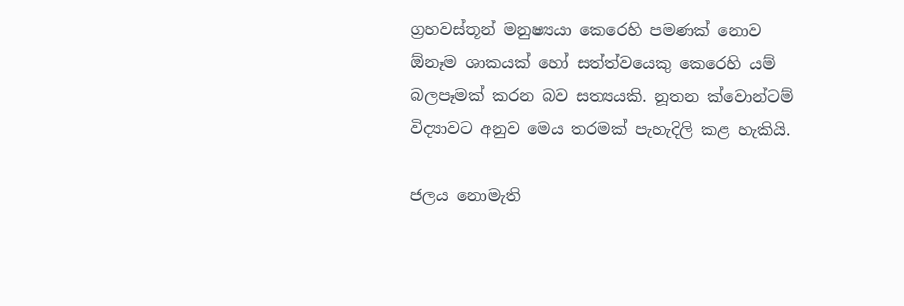ග්‍රහවස්තූන් මනුෂ්‍යයා කෙරෙහි පමණක් නොව ඕනෑම ශාකයක් හෝ සත්ත්වයෙකු කෙරෙහි යම් බලපෑමක් කරන බව සත්‍යයකි. නූතන ‍ක්වොන්ටම් විද්‍යාවට අනුව මෙය තරමක් පැහැදිලි කළ හැකියි.

ජලය නොමැති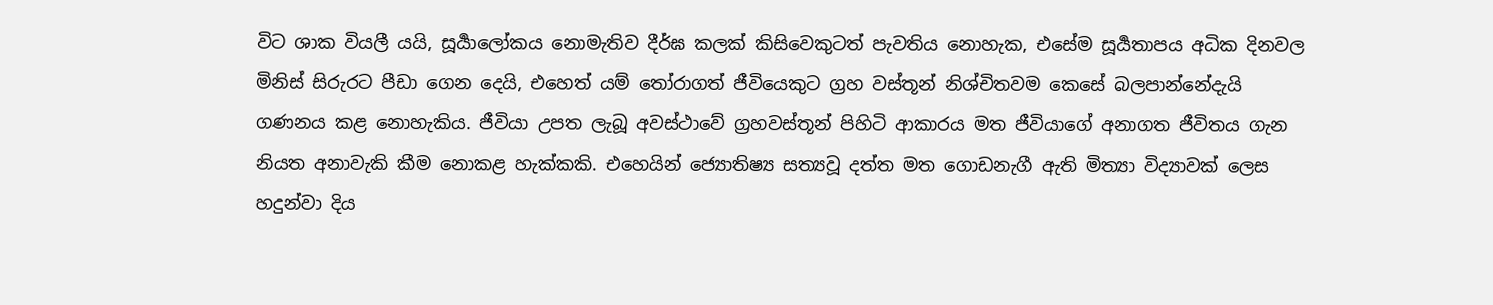විට ශාක වියලී යයි, සූර්‍යාලෝකය නොමැතිව දීර්ඝ කලක් කිසිවෙකුටත් පැවතිය නොහැක, එසේම සූර්‍යතාපය අධික දිනවල මිනිස් සිරුරට පීඩා ගෙන දෙයි, එහෙත් යම් තෝරාගත් ජීවියෙකුට ග්‍රහ වස්තූන් නිශ්චිතවම කෙසේ බලපාන්නේදැයි ගණනය කළ නොහැකිය. ජීවියා උපත ලැබූ අවස්ථාවේ ග්‍රහවස්තූන් පිහිටි ආකාරය මත ජීවියාගේ අනාගත ජීවිතය ගැන නියත අනාවැකි කීම නොකළ හැක්කකි. එහෙයින් ජ්‍යොතිෂ්‍ය සත්‍යවූ දත්ත මත ගොඩනැගී ඇති මිත්‍යා විද්‍යාවක් ලෙස හදුන්වා දිය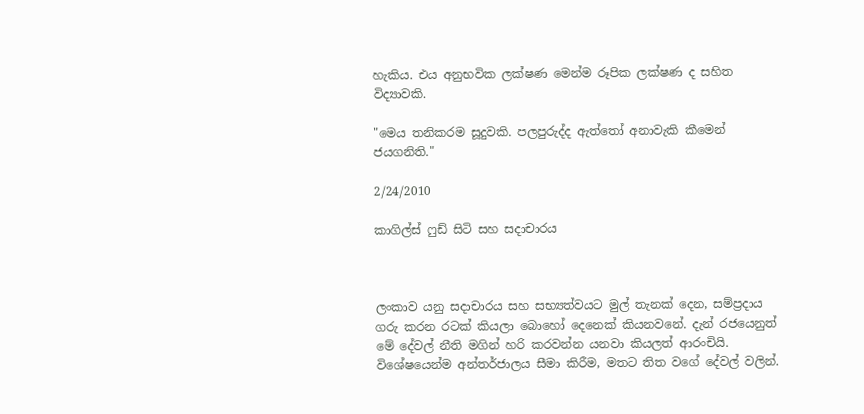හැකිය. එය අනුභවික ලක්ෂණ මෙන්ම රූපික ලක්ෂණ ද සහිත විද්‍යාවකි.

"මෙය තනිකරම සූදුවකි. පලපුරුද්ද ඇත්තෝ අනාවැකි කීමෙන් ජයගනිති."

2/24/2010

කාගිල්ස් ෆුඩ් සිටි සහ සදාචාරය



ලංකාව යනු සදාචාරය සහ සභ්‍යත්වයට මුල් තැනක් දෙන, සම්ප්‍රදාය ගරු කරන රටක් කියලා බොහෝ දෙනෙක් කියනවනේ. දැන් රජයෙනුත් මේ දේවල් නීති මගින් හරි කරවන්න යනවා කියලත් ආරංචියි. විශේෂයෙන්ම අන්තර්ජාලය සීමා කිරීම, මතට තිත වගේ දේවල් වලින්.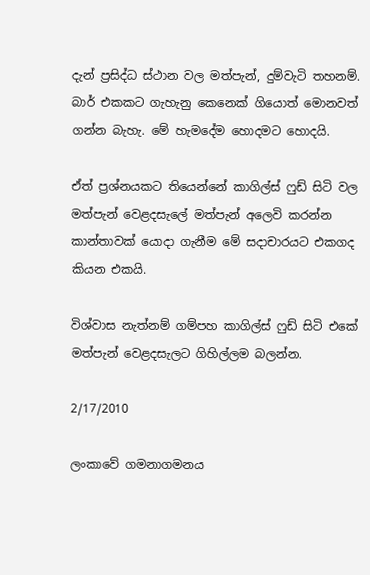දැන් ප්‍රසිද්ධ ස්ථාන වල මත්පැන්, දුම්වැටි තහනම්. බාර් එකකට ගැහැනු කෙනෙක් ගියොත් මොනවත් ගන්න බැහැ. මේ හැමදේම හොදමට හොදයි.

ඒත් ප්‍රශ්නයකට තියෙන්නේ කාගිල්ස් ෆුඩ් සිටි වල මත්පැන් වෙළදසැලේ මත්පැන් අලෙවි කරන්න කාන්තාවක් යොදා ගැනීම මේ සදාචාරයට එකගද කියන එකයි.

විශ්වාස නැත්නම් ගම්පහ කාගිල්ස් ෆුඩ් සිටි එකේ මත්පැන් වෙළදසැලට ගිහිල්ලම බලන්න.

2/17/2010

ලංකාවේ ගමනාගමනය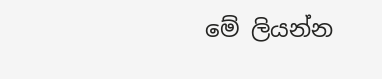මේ ලියන්න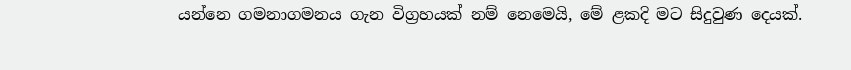යන්නෙ ගමනාගමනය ගැන විග්‍රහයක් නම් නෙමෙයි, මේ ළකදි මට සිදුවුණ දෙයක්.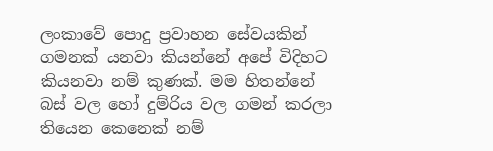ලංකාවේ පොදු ප්‍රවාහන සේවයකින් ගමනක් යනවා කියන්නේ අපේ විදිහට කියනවා නම් කුණක්. මම හිතන්නේ බස් වල හෝ දුම්රිය වල ගමන් කරලා තියෙන කෙනෙක් නම්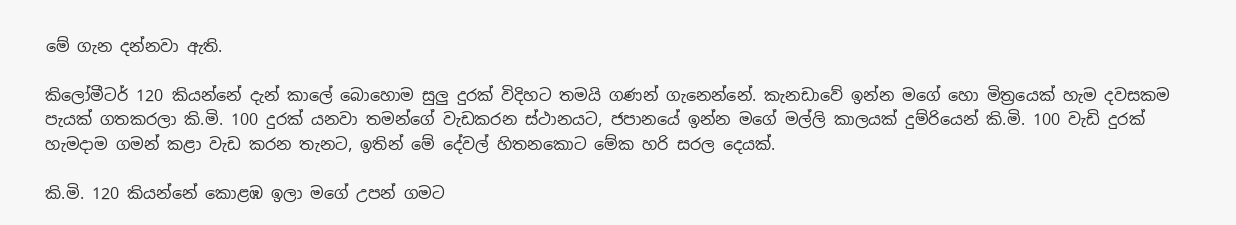මේ ගැන දන්නවා ඇති.

කිලෝමීටර් 120 කියන්නේ දැන් කාලේ බොහොම සුලු දුරක් විදිහට තමයි ගණන් ගැනෙන්නේ. කැනඩාවේ ඉන්න මගේ හො මිත්‍රයෙක් හැම දවසකම පැයක් ගතකරලා කි.මි. 100 දුරක් යනවා තමන්ගේ වැඩකරන ස්ථානයට, ජපානයේ ඉන්න මගේ මල්ලි කාලයක් දුම්රියෙන් කි.මි. 100 වැඩි දුරක් හැමදාම ගමන් කළා වැඩ කරන තැනට, ඉතින් මේ දේවල් හිතනකොට මේක හරි සරල දෙයක්.

කි.මි. 120 කියන්නේ කොළඹ ඉලා මගේ උපන් ගමට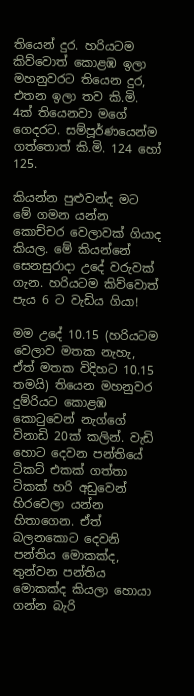තියෙන් දුර. හරියටම කිව්වොත් කොළඹ ඉලා මහනුවරට තියෙන දුර, එතන ඉලා තව කි.මි. 4ක් තියෙනවා මගේ ගෙදරට. සම්පූර්ණයෙන්ම ගත්තොත් කි.මි. 124 හෝ 125.

කියන්න පුළුවන්ද මට මේ ගමන යන්න කොච්චර වෙලාවක් ගියාද කියල. මේ කියන්නේ සෙනසුරාදා උදේ වරුවක් ගැන. හරියටම කිව්වොත් පැය 6 ට වැඩිය ගියා!

මම උදේ 10.15 (හරියටම වෙලාව මතක නැහැ, ඒත් මතක විදිහට 10.15 තමයි) තියෙන මහනුවර දුම්රියට කොළඹ කොටුවෙන් නැග්ගේ විනාඩි 20ක් කලින්. වැඩි හොට දෙවන පන්තියේ ටිකට් එකක් ගත්තා ටිකක් හරි අඩුවෙන් හිරවෙලා යන්න හිතාගෙන. ඒත් බලනකොට දෙවනි පන්තිය මොකක්ද, තුන්වන පන්තිය මොකක්ද කියලා හොයා ගන්න බැරි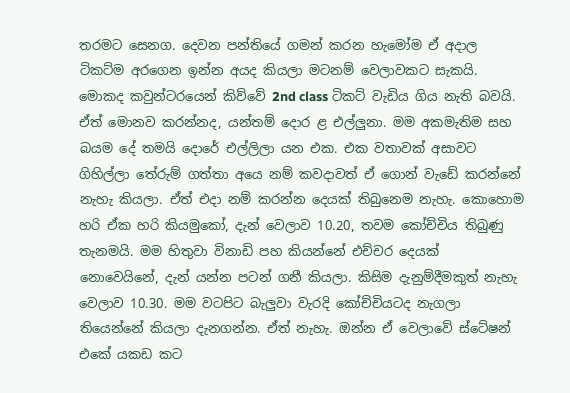තරමට සෙනග. දෙවන පන්තියේ ගමන් කරන හැමෝම ඒ අදාල ටිකට්ම අරගෙන ඉන්න අයද කියලා මටනම් වෙලාවකට සැකයි. මොකද කවුන්ටරයෙන් කිව්වේ 2nd class ටිකට් වැඩිය ගිය නැති බවයි. ඒත් මොනව කරන්නද, යන්තම් දොර ළ එල්ලුනා. මම අකමැතිම සහ බයම දේ තමයි දොරේ එල්ලිලා යන එක. එක වතාවක් අසාවට ගිහිල්ලා‍ තේරුම් ගත්තා අයෙ නම් කවදාවත් ඒ ගොන් වැඩේ කරන්නේ නැහැ කියලා. ඒත් එදා නම් කරන්න දෙයක් තිබුනෙම නැහැ. කොහොම හරි ඒක හරි කියමුකෝ, දැන් වෙලාව 10.20, තවම කෝච්චිය තිබුණු තැනමයි. මම හිතුවා විනාඩි පහ කියන්නේ එච්චර දෙයක් නොවෙයිනේ, දැන් යන්න පටන් ගනී කියලා. කිසිම දැනුම්දීමකුත් නැහැ වෙලාව 10.30. මම වටපිට බැලුවා වැරදි කෝච්චියටද නැගලා තියෙන්නේ කියලා දැනගන්න. ඒත් නැහැ. ඔන්න ඒ වෙලාවේ ස්ටේෂන් එකේ යකඩ කට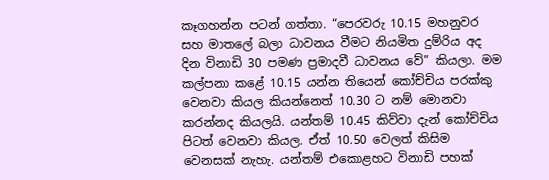කෑගහන්න පටන් ගත්තා. “පෙරවරු 10.15 මහනුවර සහ මාතලේ බලා ධාවනය වීමට නියමිත දුම්රිය අද දින විනාඩි 30 පමණ ප්‍රමාදවී ධාවනය වේ” කියලා. මම කල්පනා කළේ 10.15 යන්න තියෙන් කෝච්චිය පරක්කු වෙනවා කියල කියන්නෙත් 10.30 ට නම් මොනවා කරන්නද කියලයි. යන්තම් 10.45 කිව්වා දැන් කෝච්චිය පිටත් වෙනවා කියල. ඒත් 10.50 වෙලත් කිසිම වෙනසක් නැහැ. යන්තම් එකොළහට විනාඩි පහක්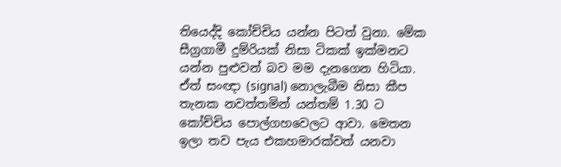තියෙද්දි කෝච්චිය යන්න පිටත් වුනා. මේක සීග්‍රගාමී දුම්රියක් නිසා ටිකක් ඉක්මනට යන්න පුළුවන් බව මම දැනගෙන හිටියා. ඒත් සංඥා (signal) නොලැබීම නිසා කීප තැනක නවත්තමින් යන්තම් 1.30 ට කෝච්චිය පොල්ගහවෙලට ආවා. මෙතන ඉලා තව පැය එකහමාරක්වත් යනවා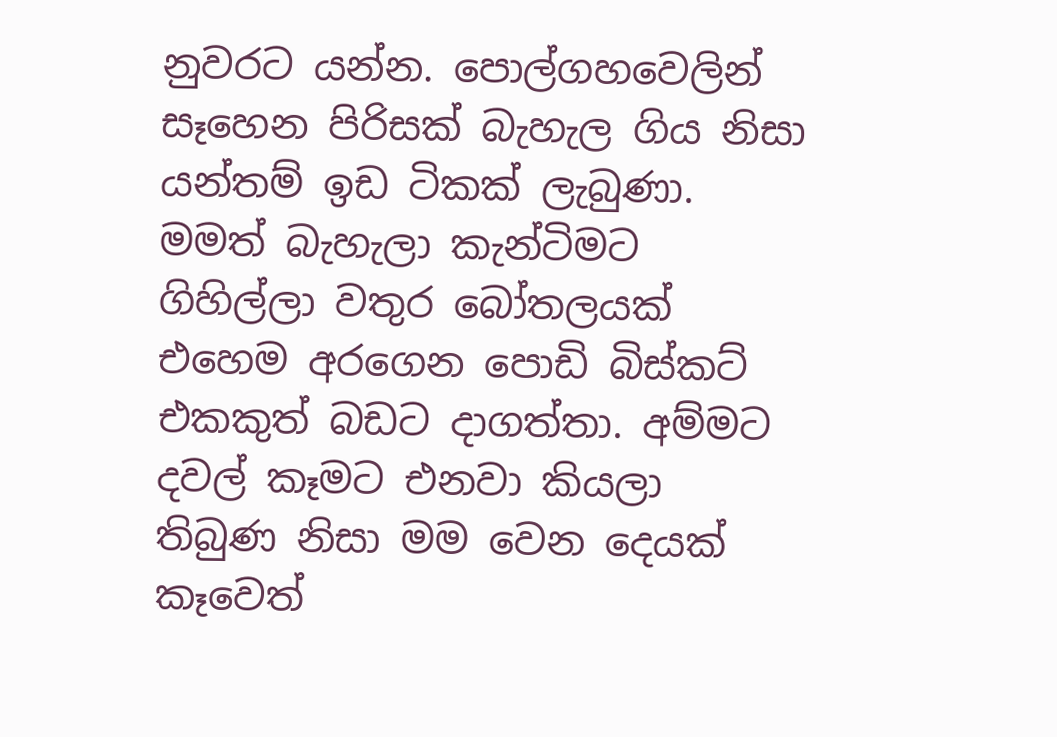නුවරට යන්න. පොල්ගහවෙලින් සෑහෙන පිරිසක් බැහැල ගිය නිසා යන්තම් ඉඩ ටිකක් ලැබුණා. මමත් බැහැලා කැන්ටිමට ගිහිල්ලා වතුර බෝතලයක් එහෙම අරගෙන පොඩි බිස්කට් එකකුත් බඩට දාගත්තා. අම්මට දවල් කෑමට එනවා කියලා තිබුණ නිසා මම වෙන දෙයක් කෑවෙත්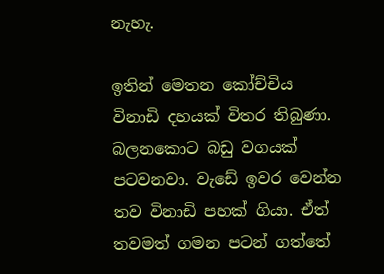නැහැ.

ඉතින් මෙතන කෝච්චිය විනාඩි දහයක් විතර තිබුණා. බලනකොට බඩු වගයක් පටවනවා. වැඩේ ඉවර වෙන්න තව විනාඩි පහක් ගියා. ඒත් තවමත් ගමන පටන් ගත්තේ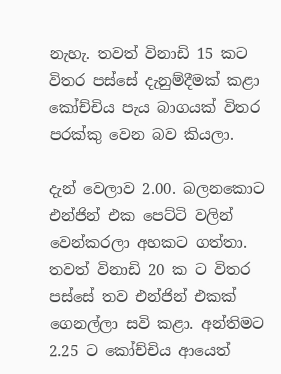නැහැ. තවත් විනාඩි 15 කට විතර පස්සේ දැනුම්දීමක් කළා කෝච්චිය පැය බාගයක් විතර පරක්කු වෙන බව කියලා.

දැන් වෙලාව 2.00. බලනකොට එන්ජින් එක පෙට්ටි වලින් වෙන්කරලා අහකට ගත්තා. තවත් විනාඩි 20 ක ට විතර පස්සේ තව එන්ජින් එකක් ගෙනල්ලා සවි කළා. අන්තිමට 2.25 ට කෝච්චිය ආයෙත්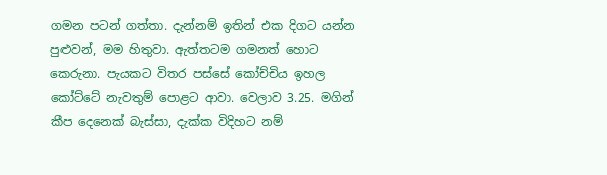ගමන පටන් ගත්තා. දැන්නම් ඉතින් එක දිගට යන්න පුළුවන්, මම හිතුවා. ඇත්තටම ගමනත් හොට කෙරුනා. පැයකට විතර පස්සේ කෝච්චිය ඉහල කෝට්ටේ නැවතුම් පොළට ආවා. වෙලාව 3.25. මගින් කීප දෙනෙක් බැස්සා, දැක්ක විදිහට නම්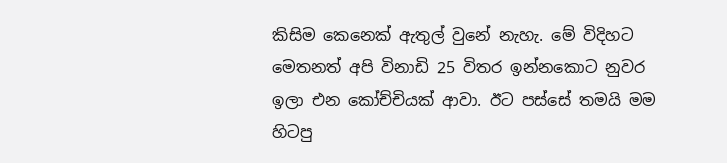කිසිම කෙනෙක් ඇතුල් වුනේ නැහැ. මේ විදිහට මෙතනත් අපි විනාඩි 25 විතර ඉන්නකොට නුවර ඉලා එන කෝච්චියක් ආවා. ඊට පස්සේ තමයි මම හිටපු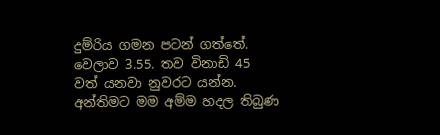දුම්රිය ගමන පටන් ගත්තේ. වෙලාව 3.55. තව විනාඩි 45 වත් යනවා නුවරට යන්න. අන්තිමට මම අම්ම හදල තිබුණ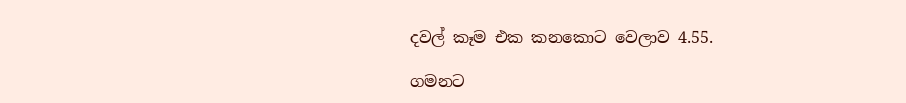දවල් කෑම එක කනකොට වෙලාව 4.55.

ගමනට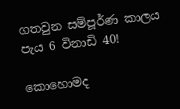ගතවුන සම්පූර්ණ කාලය පැය 6 විනාඩි 40!

කොහොමද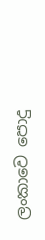ලංකාවෙ පොදු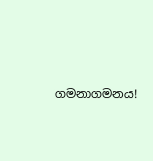ගමනාගමනය!